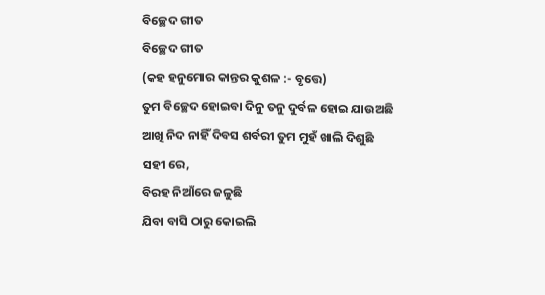ବିଚ୍ଛେଦ ଗୀତ
ବିଚ୍ଛେଦ ଗୀତ
(କହ ହନୁମୋର କାନ୍ତର କୁଶଳ :- ବୃତ୍ତେ)
ତୁମ ବିଚ୍ଛେଦ ହୋଇବା ଦିନୁ ତନୁ ଦୁର୍ବଳ ହୋଇ ଯାଉଅଛି
ଆଖି ନିଦ ନାହିଁ ଦିବସ ଶର୍ବରୀ ତୁମ ମୁହଁ ଖାଲି ଦିଶୁଛି
ସହୀ ରେ,
ବିରହ ନିଆଁରେ ଜଳୁଛି
ଯିବା ବାସି ଠାରୁ କୋଇଲି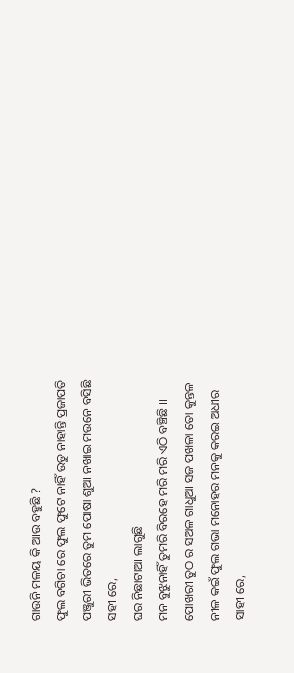ଗାଉନି ମଳୟ କି ଆଉ ବହୁଛି ?
ଫୁଲ ବଗିଚା ରେ ଫୁଲ ଫୁଟେ ନାହିଁ ଉଡୁ ନାହାନ୍ତି ପ୍ରଜାପତି
ପଞ୍ଜୁରୀ ଭିତରେ ତୁମ ପୋଷା ଶୁଆ ନଖାଇ ମଉନେ ବସିଛି
ସହୀ ରେ,
ଘର ନିଛାଟାଆ ଲାଗୁଛି
ମନ ବୁଝୁନାହିଁ ତୁମରି ବିରହେ ମରି ମରି ଏଠି ବଞ୍ଚିଛି ।।
ପୋଖରୀ ତୁଠ ର ସଅଳ ଗାଧୁଆ ସଜ ପଖଳା ତୋ କୁନ୍ତଳ
ନୀଳ କଇଁ ଫୁଲ ଗଭା ମନୋହର ମନକୁ କରଇ ଅଧୀର
ସାହୀ ରେ,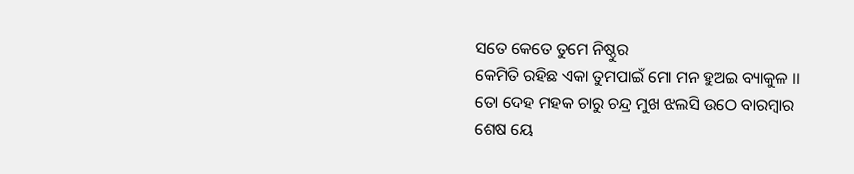ସତେ କେତେ ତୁମେ ନିଷ୍ଠୁର
କେମିତି ରହିଛ ଏକା ତୁମପାଇଁ ମୋ ମନ ହୁଅଇ ବ୍ୟାକୁଳ ।।
ତୋ ଦେହ ମହକ ଚାରୁ ଚନ୍ଦ୍ର ମୁଖ ଝଲସି ଉଠେ ବାରମ୍ବାର
ଶେଷ ୟେ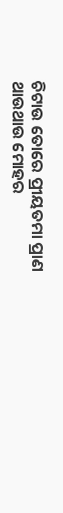ଚିଟାଉ ତୋରେ ପ୍ରୀୟତମା ପ୍ରାଣ ଥାଉଥାଉ ମୋହର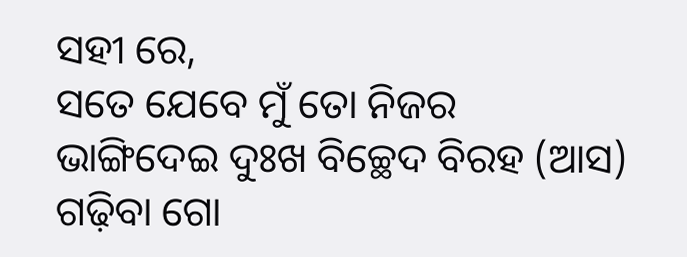ସହୀ ରେ,
ସତେ ଯେବେ ମୁଁ ତୋ ନିଜର
ଭାଙ୍ଗିଦେଇ ଦୁଃଖ ବିଚ୍ଛେଦ ବିରହ (ଆସ) ଗଢ଼ିବା ଗୋ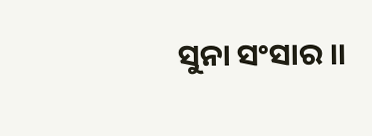ସୁନା ସଂସାର ।।